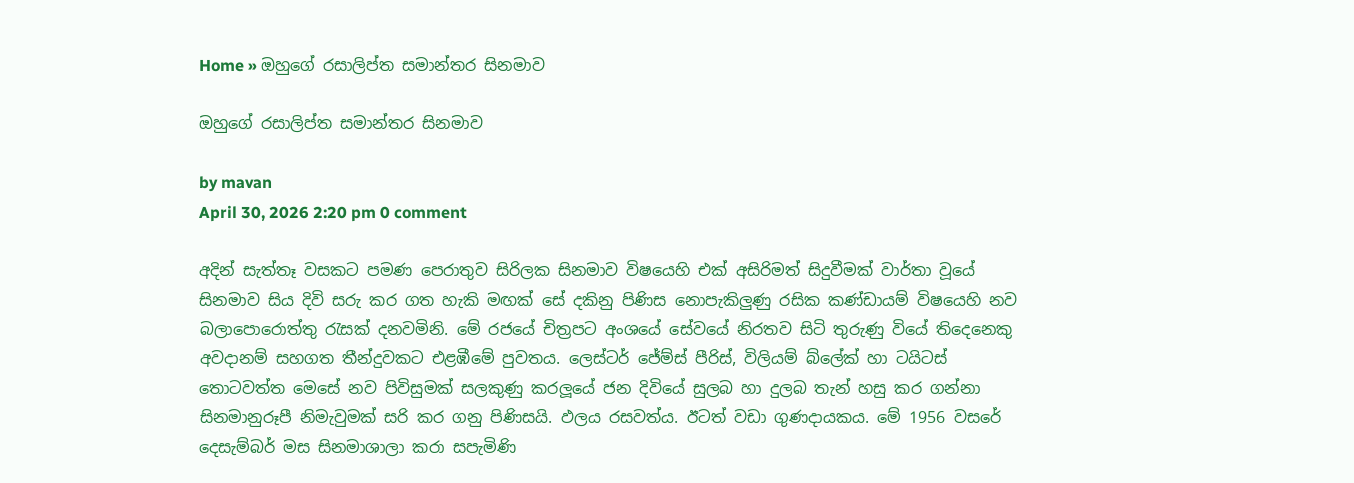Home » ඔහුගේ රසාලිප්ත සමාන්තර සිනමාව

ඔහුගේ රසාලිප්ත සමාන්තර සිනමාව

by mavan
April 30, 2026 2:20 pm 0 comment

අදින් සැත්තෑ වසකට පමණ පෙරාතුව සිරිලක සිනමාව විෂයෙහි එක් අසිරිමත් සිදුවීමක් වාර්තා වූයේ සිනමාව සිය දිවි සරු කර ගත හැකි මඟක් සේ දකිනු පිණිස නොපැකිලුණු රසික කණ්ඩායම් විෂයෙහි නව බලාපොරොත්තු රැසක් දනවමිනි. මේ රජයේ චිත්‍රපට අංශයේ සේවයේ නිරතව සිටි තුරුණු වියේ තිදෙනෙකු අවදානම් සහගත තීන්දුවකට එළඹීමේ පුවතය. ලෙස්ටර් ජේම්ස් පීරිස්, විලියම් බ්ලේක් හා ටයිටස් තොටවත්ත මෙසේ නව පිවිසුමක් සලකුණු කරලූයේ ජන දිවියේ සුලබ හා දුලබ තැන් හසු කර ගන්නා සිනමානුරූපී නිමැවුමක් සරි කර ගනු පිණිසයි. ඵලය රසවත්ය. ඊටත් වඩා ගුණදායකය. මේ 1956 වසරේ දෙසැම්බර් මස සිනමාශාලා කරා සපැමිණි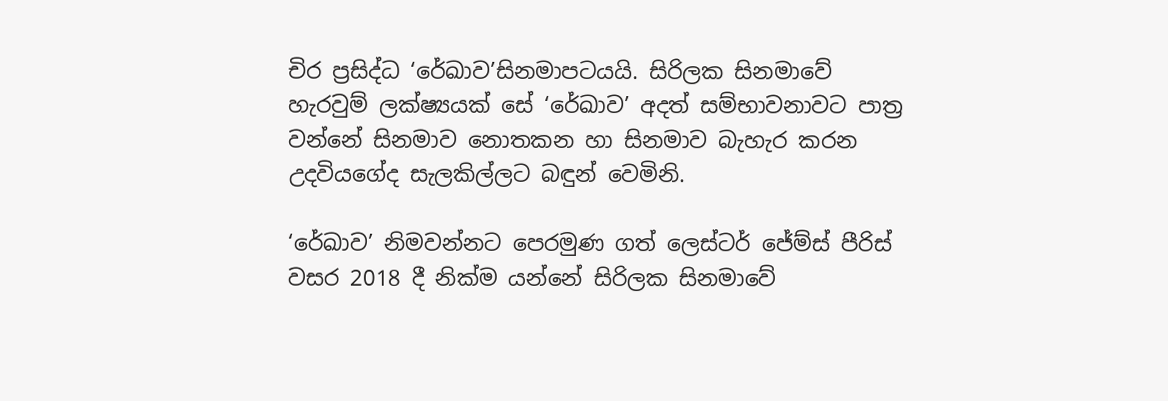චිර ප්‍රසිද්ධ ‘රේඛාව’සිනමාපටයයි. සිරිලක සිනමාවේ හැරවුම් ලක්ෂ්‍යයක් සේ ‘රේඛාව’ අදත් සම්භාවනාවට පාත්‍ර වන්නේ සිනමාව නොතකන හා සිනමාව බැහැර කරන උදවියගේද සැලකිල්ලට බඳුන් වෙමිනි.

‘රේඛාව’ නිමවන්නට පෙරමුණ ගත් ලෙස්ටර් ජේම්ස් පීරිස් වසර 2018 දී නික්ම යන්නේ සිරිලක සිනමාවේ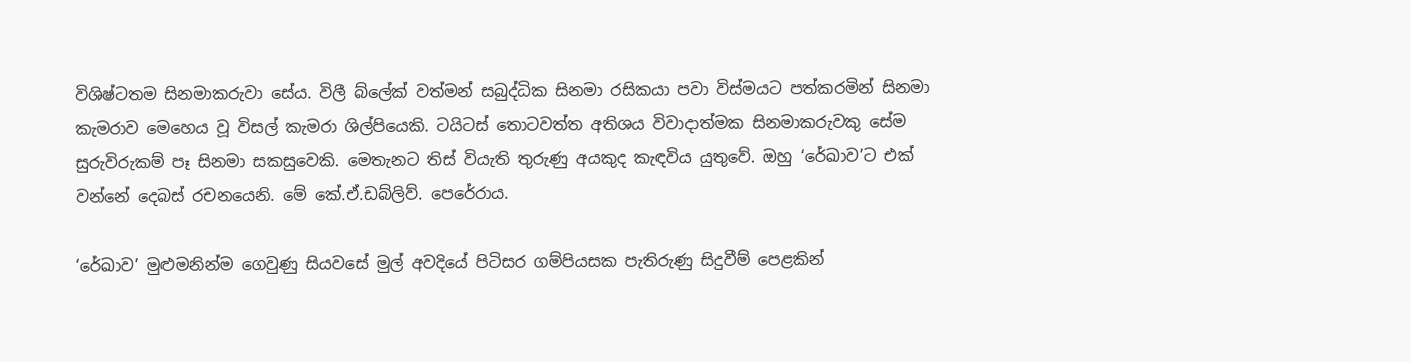විශිෂ්ටතම සිනමාකරුවා සේය. විලී බ්ලේක් වත්මන් සබුද්ධික සිනමා රසිකයා පවා විස්මයට පත්කරමින් සිනමා කැමරාව මෙහෙය වූ විසල් කැමරා ශිල්පියෙකි. ටයිටස් තොටවත්ත අතිශය විවාදාත්මක සිනමාකරුවකු සේම සුරුවිරුකම් පෑ සිනමා සකසුවෙකි. මෙතැනට තිස් වියැති තුරුණු අයකුද කැඳවිය යුතුවේ. ඔහු ‘රේඛාව’ට එක් වන්නේ දෙබස් රචනයෙනි. මේ කේ.ඒ.ඩබ්ලිව්. පෙරේරාය.

‘රේඛාව’ මුළුමනින්ම ගෙවුණු සියවසේ මුල් අවදියේ පිටිසර ගම්පියසක පැතිරුණු සිදුවීම් පෙළකින්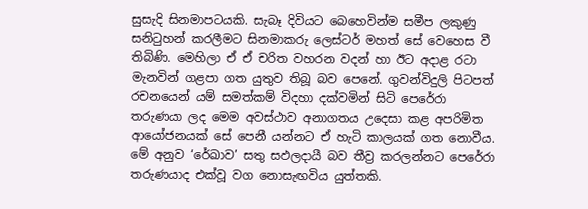සුසැදි සිනමාපටයකි. සැබෑ දිවියට බෙහෙවින්ම සමීප ලකුණු සනිටුහන් කරලීමට සිනමාකරු ලෙස්ටර් මහත් සේ වෙහෙස වී තිබිණි. මෙහිලා ඒ ඒ චරිත වහරන වදන් හා ඊට අදාළ රටා මැනවින් ගළපා ගත යුතුව තිබූ බව පෙනේ. ගුවන්විදුලි පිටපත් රචනයෙන් යම් සමත්කම් විදහා දක්වමින් සිටි පෙරේරා තරුණයා ලද මෙම අවස්ථාව අනාගතය උදෙසා කළ අපරිමිත ආයෝජනයක් සේ පෙනී යන්නට ඒ හැටි කාලයක් ගත නොවීය. මේ අනුව ‘රේඛාව’ සතු සඵලදායී බව තීව්‍ර කරලන්නට පෙරේරා තරුණයාද එක්වූ වග නොසැඟවිය යුත්තකි.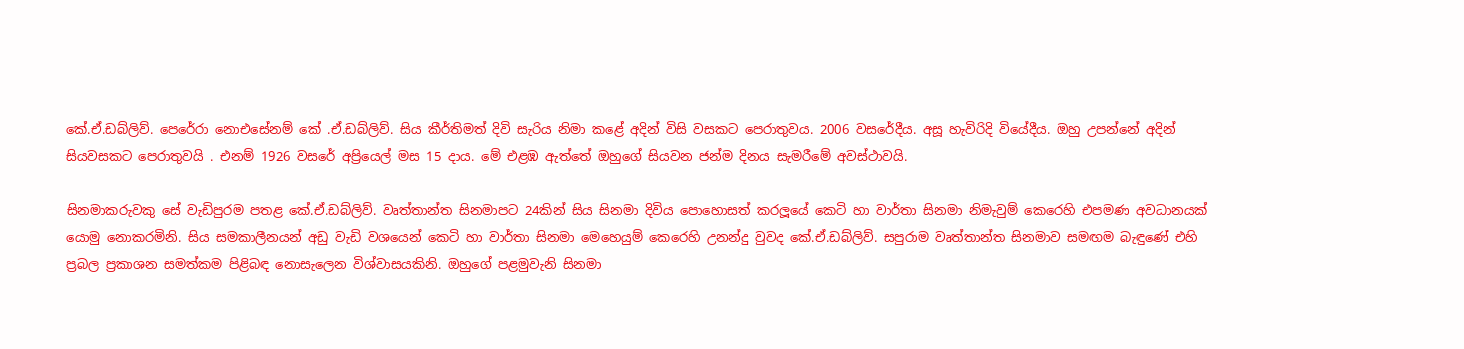කේ.ඒ.ඩබ්ලිව්. පෙරේරා නොඑසේනම් කේ .ඒ.ඩබ්ලිව්. සිය කීර්තිමත් දිවි සැරිය නිමා කළේ අදින් විසි වසකට පෙරාතුවය. 2006 වසරේදීය. අසූ හැවිරිදි වියේදීය. ඔහු උපන්නේ අදින් සියවසකට පෙරාතුවයි . එනම් 1926 වසරේ අප්‍රියෙල් මස 15 දාය. මේ එළඹ ඇත්තේ ඔහුගේ සියවන ජන්ම දිනය සැමරීමේ අවස්ථාවයි.

සිනමාකරුවකු සේ වැඩිපුරම පතළ කේ.ඒ.ඩබ්ලිව්. වෘත්තාන්ත සිනමාපට 24කින් සිය සිනමා දිවිය පොහොසත් කරලූයේ කෙටි හා වාර්තා සිනමා නිමැවුම් කෙරෙහි එපමණ අවධානයක් යොමු නොකරමිනි. සිය සමකාලීනයන් අඩු වැඩි වශයෙන් කෙටි හා වාර්තා සිනමා මෙහෙයුම් කෙරෙහි උනන්දු වුවද කේ.ඒ.ඩබ්ලිව්. සපුරාම වෘත්තාන්ත සිනමාව සමඟම බැඳුණේ එහි ප්‍රබල ප්‍රකාශන සමත්කම පිළිබඳ නොසැලෙන විශ්වාසයකිනි. ඔහුගේ පළමුවැනි සිනමා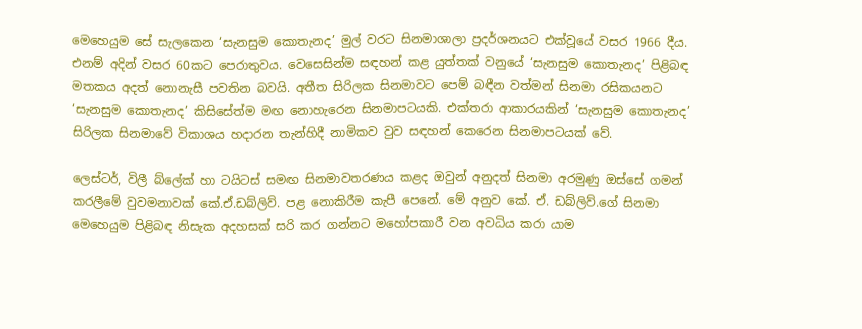මෙහෙයුම සේ සැලකෙන ‘සැනසුම කොතැනද’ මුල් වරට සිනමාශාලා ප්‍රදර්ශනයට එක්වූයේ වසර 1966 දීය. එනම් අදින් වසර 60කට පෙරාතුවය. වෙසෙසින්ම සඳහන් කළ යුත්තක් වනුයේ ‘සැනසුම කොතැනද’ පිළිබඳ මතකය අදත් නොනැසී පවතින බවයි. අතීත සිරිලක සිනමාවට පෙම් බඳීන වත්මන් සිනමා රසිකයනට ‘සැනසුම කොතැනද’ කිසිසේත්ම මඟ නොහැරෙන සිනමාපටයකි. එක්තරා ආකාරයකින් ‘සැනසුම කොතැනද’ සිරිලක සිනමාවේ විකාශය හදාරන තැන්හිදී නාමිකව වුව සඳහන් කෙරෙන සිනමාපටයක් වේ.

ලෙස්ටර්, විලී බ්ලේක් හා ටයිටස් සමඟ සිනමාවතරණය කළද ඔවුන් අනුදත් සිනමා අරමුණු ඔස්සේ ගමන් කරලීමේ වුවමනාවක් කේ.ඒ.ඩබ්ලිව්. පළ නොකිරීම කැපී පෙනේ. මේ අනුව කේ. ඒ. ඩබ්ලිව්.ගේ සිනමා මෙහෙයුම පිළිබඳ නිසැක අදහසක් සරි කර ගන්නට මහෝපකාරී වන අවධිය කරා යාම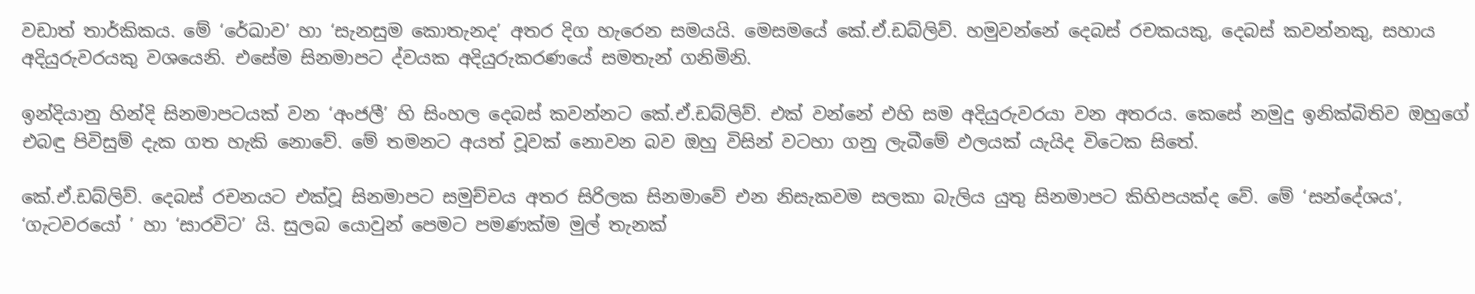වඩාත් තාර්කිකය. මේ ‘රේඛාව’ හා ‘සැනසුම කොතැනද’ අතර දිග හැරෙන සමයයි. මෙසමයේ කේ.ඒ.ඩබ්ලිව්. හමුවන්නේ දෙබස් රචකයකු, දෙබස් කවන්නකු, සහාය අදියුරුවරයකු වශයෙනි. එසේම සිනමාපට ද්වයක අදියුරුකරණයේ සමතැන් ගනිමිනි.

ඉන්දියානු හින්දි සිනමාපටයක් වන ‘අංජලී’ හි සිංහල දෙබස් කවන්නට කේ.ඒ.ඩබ්ලිව්. එක් වන්නේ එහි සම අදියුරුවරයා වන අතරය. කෙසේ නමුදු ඉනික්බිතිව ඔහුගේ එබඳු පිවිසුම් දැක ගත හැකි නොවේ. මේ තමනට අයත් වූවක් නොවන බව ඔහු විසින් වටහා ගනු ලැබීමේ ඵලයක් යැයිද විටෙක සිතේ.

කේ.ඒ.ඩබ්ලිව්. දෙබස් රචනයට එක්වූ සිනමාපට සමුච්චය අතර සිරිලක සිනමාවේ එන නිසැකවම සලකා බැලිය යුතු සිනමාපට කිහිපයක්ද වේ. මේ ‘සන්දේශය’, ‘ගැටවරයෝ ’ හා ‘සාරවිට’ යි. සුලබ යොවුන් පෙමට පමණක්ම මුල් තැනක්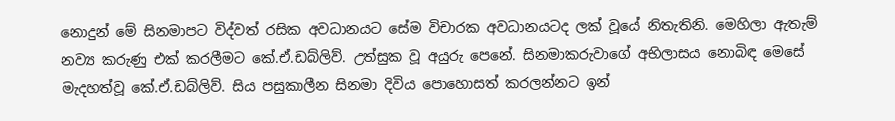නොදුන් මේ සිනමාපට විද්වත් රසික අවධානයට සේම විචාරක අවධානයටද ලක් වූයේ නිතැතිනි. මෙහිලා ඇතැම් නව්‍ය කරුණු එක් කරලීමට කේ.ඒ.ඩබ්ලිව්. උත්සුක වූ අයුරු පෙනේ. සිනමාකරුවාගේ අභිලාසය නොබිඳ මෙසේ මැදහත්වූ කේ.ඒ.ඩබ්ලිව්. සිය පසුකාලීන සිනමා දිවිය පොහොසත් කරලන්නට ඉන්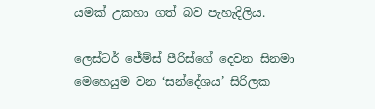යමක් උකහා ගත් බව පැහැදිලිය.

ලෙස්ටර් ජේම්ස් පීරිස්ගේ දෙවන සිනමා මෙහෙයුම වන ‘සන්දේශය’ සිරිලක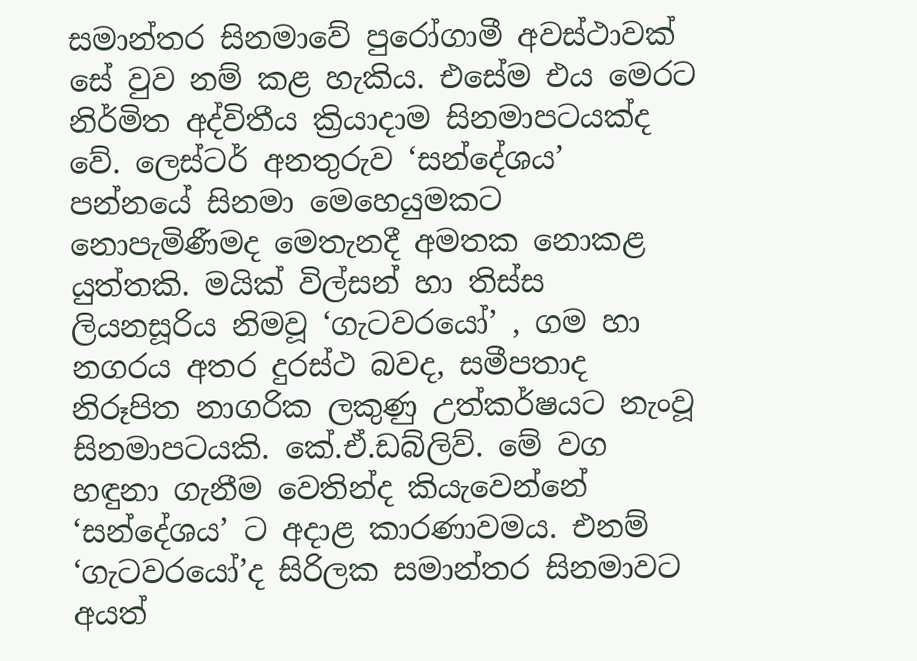සමාන්තර සිනමාවේ පුරෝගාමී අවස්ථාවක් සේ වුව නම් කළ හැකිය. එසේම එය මෙරට නිර්මිත අද්විතීය ක්‍රියාදාම සිනමාපටයක්ද වේ. ලෙස්ටර් අනතුරුව ‘සන්දේශය’ පන්නයේ සිනමා මෙහෙයුමකට නොපැමිණීමද මෙතැනදී අමතක නොකළ යුත්තකි. මයික් විල්සන් හා තිස්ස ලියනසූරිය නිමවූ ‘ගැටවරයෝ’ , ගම හා නගරය අතර දුරස්ථ බවද, සමීපතාද නිරූපිත නාගරික ලකුණු උත්කර්ෂයට නැංවූ සිනමාපටයකි. කේ.ඒ.ඩබ්ලිව්. මේ වග හඳුනා ගැනීම වෙතින්ද කියැවෙන්නේ ‘සන්දේශය’ ට අදාළ කාරණාවමය. එනම් ‘ගැටවරයෝ’ද සිරිලක සමාන්තර සිනමාවට අයත්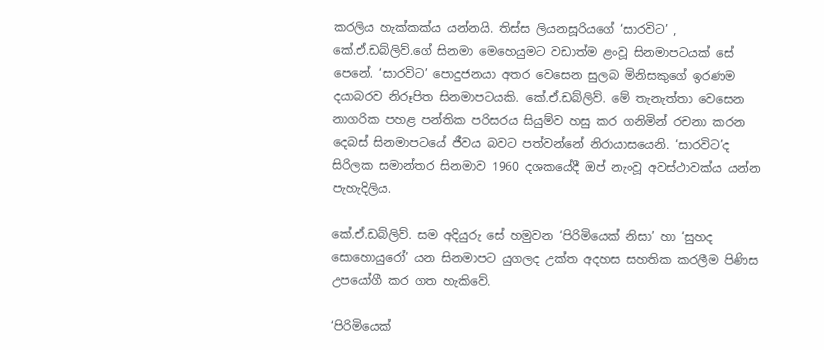කරලිය හැක්කක්ය යන්නයි. තිස්ස ලියනසූරියගේ ‘සාරවිට’ , කේ.ඒ.ඩබ්ලිව්.ගේ සිනමා මෙහෙයුමට වඩාත්ම ළංවූ සිනමාපටයක් සේ පෙනේ. ‘සාරවිට’ පොදුජනයා අතර වෙසෙන සුලබ මිනිසකුගේ ඉරණම දයාබරව නිරූපිත සිනමාපටයකි. කේ.ඒ.ඩබ්ලිව්. මේ තැනැත්තා වෙසෙන නාගරික පහළ පන්තික පරිසරය සියුම්ව හසු කර ගනිමින් රචනා කරන දෙබස් සිනමාපටයේ ජීවය බවට පත්වන්නේ නිරායාසයෙනි. ‘සාරවිට’ද සිරිලක සමාන්තර සිනමාව 1960 දශකයේදී ඔප් නැංවූ අවස්ථාවක්ය යන්න පැහැදිලිය.

කේ.ඒ.ඩබ්ලිව්. සම අදියුරු සේ හමුවන ‘පිරිමියෙක් නිසා’ හා ‘සුහද සොහොයුරෝ’ යන සිනමාපට යුගලද උක්ත අදහස සහතික කරලීම පිණිස උපයෝගී කර ගත හැකිවේ.

‘පිරිමියෙක්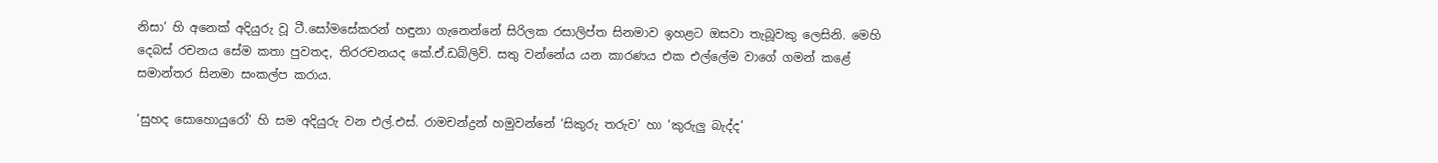නිසා’ හි අනෙක් අදියුරු වූ ටී.සෝමසේකරන් හඳුනා ගැනෙන්නේ සිරිලක රසාලිප්ත සිනමාව ඉහළට ඔසවා තැබූවකු ලෙසිනි. මෙහි දෙබස් රචනය සේම කතා පුවතද, තිරරචනයද කේ.ඒ.ඩබ්ලිව්. සතු වන්නේය යන කාරණය එක එල්ලේම වාගේ ගමන් කළේ සමාන්තර සිනමා සංකල්ප කරාය.

‘සුහද සොහොයුරෝ’ හි සම අදියුරු වන එල්.එස්. රාමචන්ද්‍රන් හමුවන්නේ ‘සිකුරු තරුව’ හා ‘කුරුලු බැද්ද’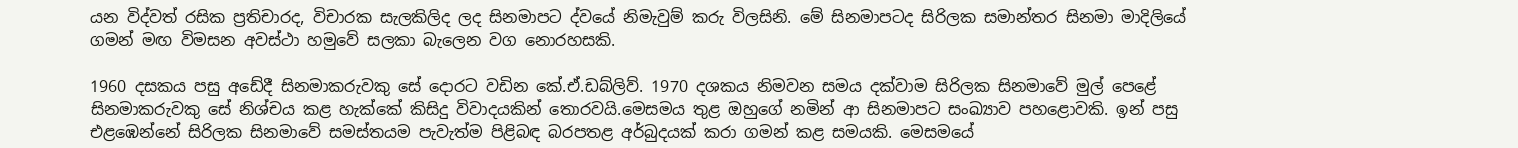යන විද්වත් රසික ප්‍රතිචාරද, විචාරක සැලකිලිද ලද සිනමාපට ද්වයේ නිමැවුම් කරු විලසිනි. මේ සිනමාපටද සිරිලක සමාන්තර සිනමා මාදිලියේ ගමන් මඟ විමසන අවස්ථා හමුවේ සලකා බැලෙන වග නොරහසකි.

1960 දසකය පසු අඩේදී සිනමාකරුවකු සේ දොරට වඩින කේ.ඒ.ඩබ්ලිව්. 1970 දශකය නිමවන සමය දක්වාම සිරිලක සිනමාවේ මුල් පෙළේ සිනමාකරුවකු සේ නිශ්චය කළ හැක්කේ කිසිදු විවාදයකින් තොරවයි.මෙසමය තුළ ඔහුගේ නමින් ආ සිනමාපට සංඛ්‍යාව පහළොවකි. ඉන් පසු එළඹෙන්නේ සිරිලක සිනමාවේ සමස්තයම පැවැත්ම පිළිබඳ බරපතළ අර්බුදයක් කරා ගමන් කළ සමයකි. මෙසමයේ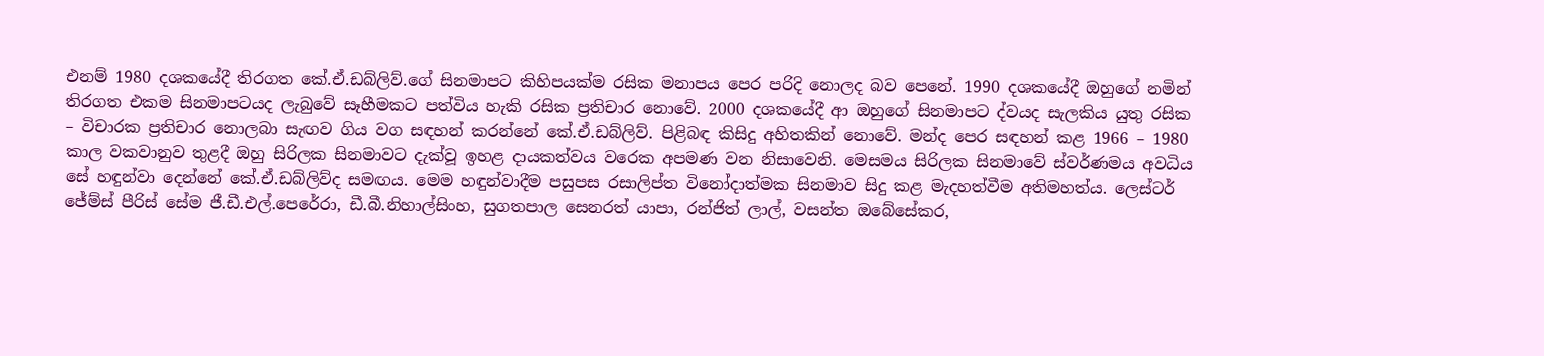එනම් 1980 දශකයේදී තිරගත කේ.ඒ.ඩබ්ලිව්.ගේ සිනමාපට කිහිපයක්ම රසික මනාපය පෙර පරිදි නොලද බව පෙනේ. 1990 දශකයේදී ඔහුගේ නමින් තිරගත එකම සිනමාපටයද ලැබුවේ සෑහීමකට පත්විය හැකි රසික ප්‍රතිචාර නොවේ. 2000 දශකයේදී ආ ඔහුගේ සිනමාපට ද්වයද සැලකිය යුතු රසික – විචාරක ප්‍රතිචාර නොලබා සැඟව ගිය වග සඳහන් කරන්නේ කේ.ඒ.ඩබ්ලිව්. පිළිබඳ කිසිදු අහිතකින් නොවේ. මන්ද පෙර සඳහන් කළ 1966 – 1980 කාල වකවානුව තුළදී ඔහු සිරිලක සිනමාවට දැක්වූ ඉහළ දායකත්වය වරෙක අපමණ වන නිසාවෙනි. මෙසමය සිරිලක සිනමාවේ ස්වර්ණමය අවධිය සේ හඳුන්වා දෙන්නේ කේ.ඒ.ඩබ්ලිව්ද සමඟය. මෙම හඳුන්වාදීම පසුපස රසාලිප්ත විනෝදාත්මක සිනමාව සිදු කළ මැදහත්වීම අතිමහත්ය. ලෙස්ටර් ජේම්ස් පීරිස් සේම ජී.ඩී.එල්.පෙරේරා, ඩී.බී.නිහාල්සිංහ, සුගතපාල සෙනරත් යාපා, රන්ජිත් ලාල්, වසන්ත ඔබේසේකර,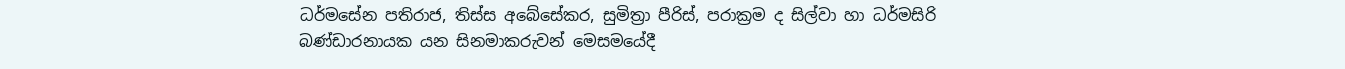ධර්මසේන පතිරාජ, තිස්ස අබේසේකර, සුමිත්‍රා පීරිස්, පරාක්‍රම ද සිල්වා හා ධර්මසිරි බණ්ඩාරනායක යන සිනමාකරුවන් මෙසමයේදී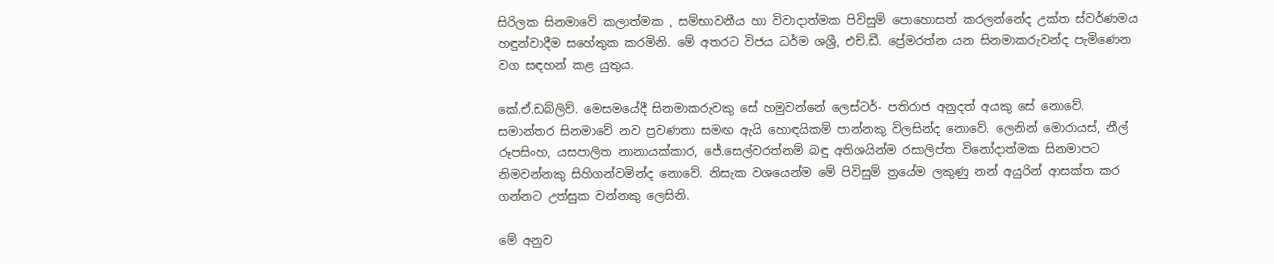සිරිලක සිනමාවේ කලාත්මක , සම්භාවනීය හා විවාදාත්මක පිවිසුම් පොහොසත් කරලන්නේද උක්ත ස්වර්ණමය හඳුන්වාදීම සහේතුක කරමිනි. මේ අතරට විජය ධර්ම ශශ්‍රී, එච්.ඩී. ප්‍රේමරත්න යන සිනමාකරුවන්ද පැමිණෙන වග සඳහන් කළ යුතුය.

කේ.ඒ.ඩබ්ලිව්. මෙසමයේදී සිනමාකරුවකු සේ හමුවන්නේ ලෙස්ටර්- පතිරාජ අනුදත් අයකු සේ නොවේ. සමාන්තර සිනමාවේ නව ප්‍රවණතා සමඟ ඇයි හොඳයිකම් පාන්නකු විලසින්ද නොවේ. ලෙනින් මොරායස්, නීල් රූපසිංහ, යසපාලිත නානායක්කාර, ජේ.සෙල්වරත්නම් බඳු අතිශයින්ම රසාලිප්ත විනෝදාත්මක සිනමාපට නිමවන්නකු සිහිගන්වමින්ද නොවේ. නිසැක වශයෙන්ම මේ පිවිසුම් ත්‍රයේම ලකුණු නන් අයුරින් ආසක්ත කර ගන්නට උත්සුක වන්නකු ලෙසිනි.

මේ අනුව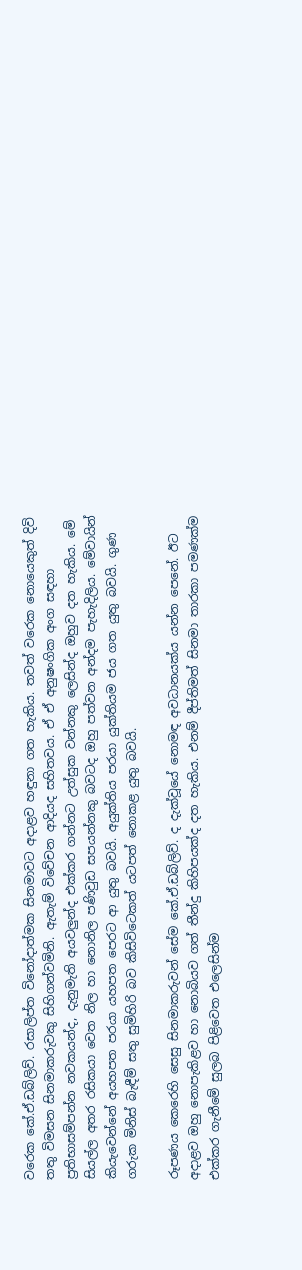වරෙක කේ.ඒ.ඩබ්ලිව්. රසාලිප්ත විනෝදාත්මක සිනමාවට අදාළව හඳුනා ගත හැකිය. තවත් වරෙක නොයෙකුත් දිවි තතු විමසන සිනමාකරුවකු සිහිගන්වමිනි. ඇතැම් විවේචන ආදියද සහිතවය. ඒ ඒ අනුෂංගික අංග සඳහා ප්‍රතිභාසම්පන්න නවකයන්ද, දැනුමැති අයවලුන්ද එක්කර ගන්නට උත්සුක වන්නකු ලෙසින්ද ඔහුව දත හැකිය. මේ සියල්ල අතර රසිකයා වෙත නිල හා නොනිල පණිවුඩ සපයන්නකු බවටද ඔහු පත්වන අන්දම පැහැදිලිය. මේවායින් කියැවෙන්නේ අයහපත පරයා යහපත පෙරට ආ යුතු බවයි. අයුක්තිය පරයා යුක්තියම ජය ගත යුතු බවයි. ගුණ ගරුක මිනිස් බැඳීම් සතු සුමිහිරි බව කිසිවිටෙකත් යටපත් නොකළ යුතු බවයි.

රූපණය කෙරෙහි සෙසු සිනමාකරුවන් සේම කේ.ඒ.ඩබ්ලිව්. ද දැක්වූයේ නොමඳ අවධානයක්ය යන්න පෙනේ. ඊට අදාළව ඔහු නොපැකිළව හා නොබියව ගත් තීන්දු කිහිපයක්ද දත හැකිය. එනම් දීප්තිමත් සිනමා තාරකා පමණක්ම එක්කර ගැනීමේ සුලබ පිළිවෙත එලෙසින්ම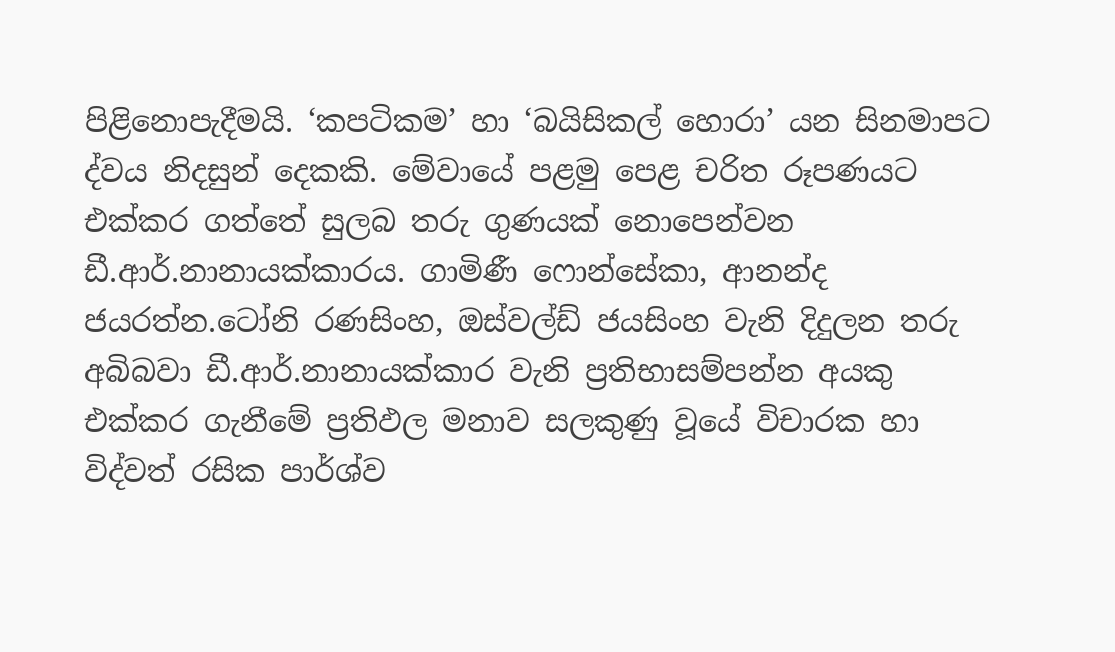පිළිනොපැදීමයි. ‘කපටිකම’ හා ‘බයිසිකල් හොරා’ යන සිනමාපට ද්වය නිදසුන් දෙකකි. මේවායේ පළමු පෙළ චරිත රූපණයට එක්කර ගත්තේ සුලබ තරු ගුණයක් නොපෙන්වන ඩී.ආර්.නානායක්කාරය. ගාමිණී ෆොන්සේකා, ආනන්ද ජයරත්න.ටෝනි රණසිංහ, ඔස්වල්ඩ් ජයසිංහ වැනි දිදුලන තරු අබිබවා ඩී.ආර්.නානායක්කාර වැනි ප්‍රතිභාසම්පන්න අයකු එක්කර ගැනීමේ ප්‍රතිඵල මනාව සලකුණු වූයේ විචාරක හා විද්වත් රසික පාර්ශ්ව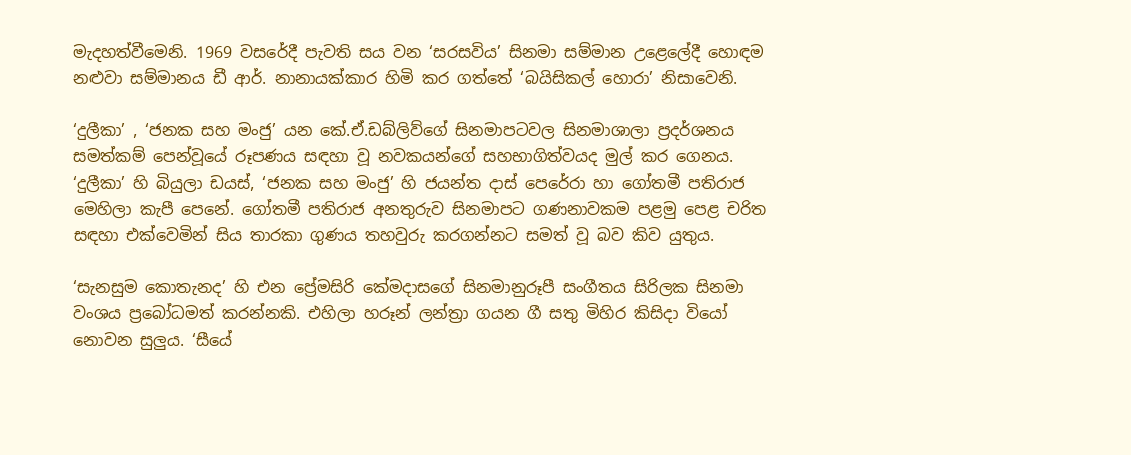මැදහත්වීමෙනි. 1969 වසරේදී පැවති සය වන ‘සරසවිය’ සිනමා සම්මාන උළෙලේදී හොඳම නළුවා සම්මානය ඩී ආර්. නානායක්කාර හිමි කර ගත්තේ ‘බයිසිකල් හොරා’ නිසාවෙනි.

‘දුලීකා’ , ‘ජනක සහ මංජු’ යන කේ.ඒ.ඩබ්ලිව්ගේ සිනමාපටවල සිනමාශාලා ප්‍රදර්ශනය සමත්කම් පෙන්වූයේ රූපණය සඳහා වූ නවකයන්ගේ සහභාගිත්වයද මුල් කර ගෙනය. ‘දුලීකා’ හි බියුලා ඩයස්, ‘ජනක සහ මංජු’ හි ජයන්ත දාස් පෙරේරා හා ගෝතමී පතිරාජ මෙහිලා කැපී පෙනේ. ගෝතමී පතිරාජ අනතුරුව සිනමාපට ගණනාවකම පළමු පෙළ චරිත සඳහා එක්වෙමින් සිය තාරකා ගුණය තහවුරු කරගන්නට සමත් වූ බව කිව යුතුය.

‘සැනසුම කොතැනද’ හි එන ප්‍රේමසිරි කේමදාසගේ සිනමානුරූපී සංගීතය සිරිලක සිනමා වංශය ප්‍රබෝධමත් කරන්නකි. එහිලා හරූන් ලන්ත්‍රා ගයන ගී සතු මිහිර කිසිදා වියෝ නොවන සුලුය. ‘සීයේ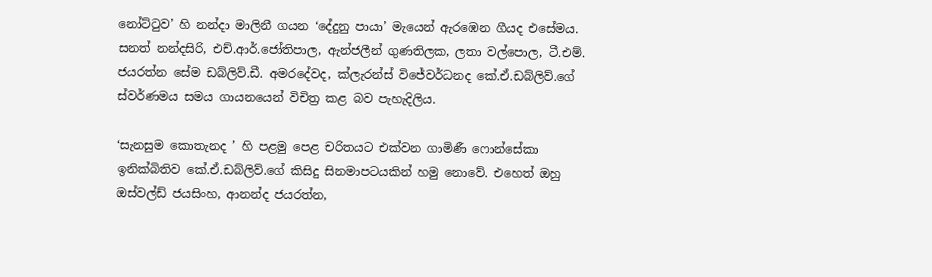නෝට්ටුව’ හි නන්දා මාලිනී ගයන ‘දේදුනු පායා’ මැයෙන් ඇරඹෙන ගීයද එසේමය. සනත් නන්දසිරි, එච්.ආර්.ජෝතිපාල, ඇන්ජලීන් ගුණතිලක, ලතා වල්පොල, ටී.එම්. ජයරත්න සේම ඩබ්ලිව්.ඩී. අමරදේවද, ක්ලැරන්ස් විජේවර්ධනද කේ.ඒ.ඩබ්ලිව්.ගේ ස්වර්ණමය සමය ගායනයෙන් විචිත්‍ර කළ බව පැහැදිලිය.

‘සැනසුම කොතැනද ’ හි පළමු පෙළ චරිතයට එක්වන ගාමිණී ෆොන්සේකා ඉනික්බිතිව කේ.ඒ.ඩබ්ලිව්.ගේ කිසිදු සිනමාපටයකින් හමු නොවේ. එහෙත් ඔහු ඔස්වල්ඩ් ජයසිංහ, ආනන්ද ජයරත්න,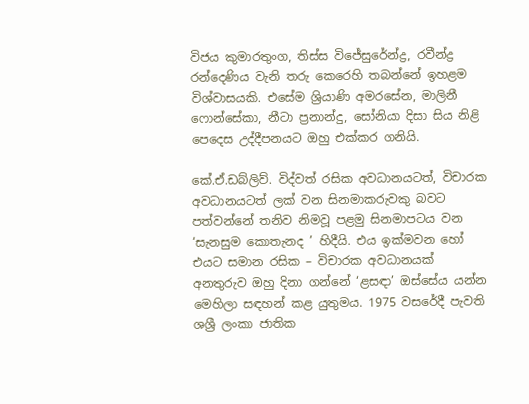විජය කුමාරතුංග, තිස්ස විජේසුරේන්ද්‍ර, රවීන්ද්‍ර රන්දෙණිය වැනි තරු කෙරෙහි තබන්නේ ඉහළම විශ්වාසයකි. එසේම ශ්‍රියාණි අමරසේන, මාලිනී ෆොන්සේකා, නීටා ප්‍රනාන්දු, සෝනියා දිසා සිය නිළි පෙදෙස උද්දීපනයට ඔහු එක්කර ගනියි.

කේ.ඒ.ඩබ්ලිව්. විද්වත් රසික අවධානයටත්, විචාරක අවධානයටත් ලක් වන සිනමාකරුවකු බවට පත්වන්නේ තනිව නිමවූ පළමු සිනමාපටය වන ‘සැනසුම කොතැනද ’ හිදීයි. එය ඉක්මවන හෝ එයට සමාන රසික – විචාරක අවධානයක් අනතුරුව ඔහු දිනා ගන්නේ ‘ළසඳා’ ඔස්සේය යන්න මෙහිලා සඳහන් කළ යුතුමය. 1975 වසරේදී පැවති ශශ්‍රී ලංකා ජාතික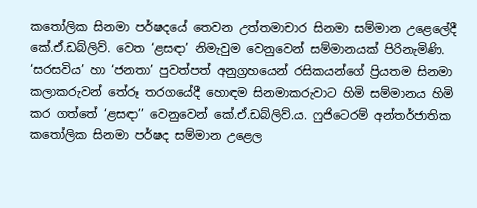කතෝලික සිනමා පර්ෂදයේ තෙවන උත්තමාචාර සිනමා සම්මාන උළෙලේදී කේ.ඒ.ඩබ්ලිව්. වෙත ‘ළසඳා’ නිමැවුම වෙනුවෙන් සම්මානයක් පිරිනැමිණි. ‘සරසවිය’ හා ‘ජනතා’ පුවත්පත් අනුග්‍රහයෙන් රසිකයන්ගේ ප්‍රියතම සිනමා කලාකරුවන් තේරූ තරගයේදී හොඳම සිනමාකරුවාට හිමි සම්මානය හිමි කර ගත්තේ ‘ළසඳා’’ වෙනුවෙන් කේ.ඒ.ඩබ්ලිව්.ය. ෆුජිටෙරම් අන්තර්ජාතික කතෝලික සිනමා පර්ෂද සම්මාන උළෙල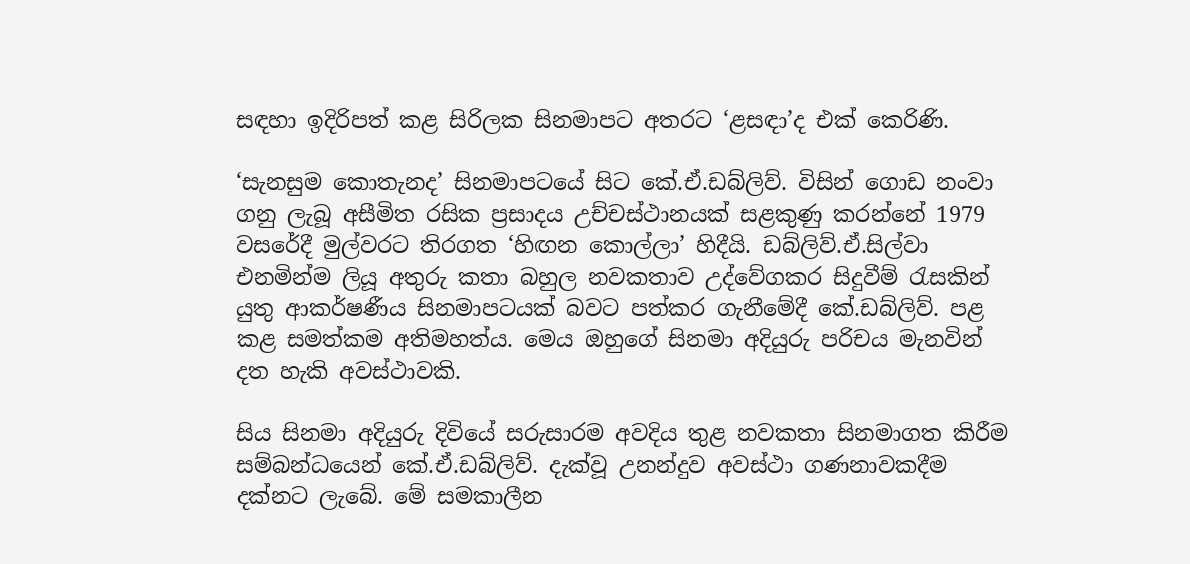සඳහා ඉදිරිපත් කළ සිරිලක සිනමාපට අතරට ‘ළසඳා’ද එක් කෙරිණි.

‘සැනසුම කොතැනද’ සිනමාපටයේ සිට කේ.ඒ.ඩබ්ලිව්. විසින් ගොඩ නංවා ගනු ලැබූ අසීමිත රසික ප්‍රසාදය උච්චස්ථානයක් සළකුණු කරන්නේ 1979 වසරේදී මුල්වරට තිරගත ‘හිඟන කොල්ලා’ හිදීයි. ඩබ්ලිව්.ඒ.සිල්වා එනමින්ම ලියූ අතුරු කතා බහුල නවකතාව උද්වේගකර සිදුවීම් රැසකින් යුතු ආකර්ෂණීය සිනමාපටයක් බවට පත්කර ගැනීමේදී කේ.ඩබ්ලිව්. පළ කළ සමත්කම අතිමහත්ය. මෙය ඔහුගේ සිනමා අදියුරු පරිචය මැනවින් දත හැකි අවස්ථාවකි.

සිය සිනමා අදියුරු දිවියේ සරුසාරම අවදිය තුළ නවකතා සිනමාගත කිරීම සම්බන්ධයෙන් කේ.ඒ.ඩබ්ලිව්. දැක්වූ උනන්දුව අවස්ථා ගණනාවකදීම දක්නට ලැබේ. මේ සමකාලීන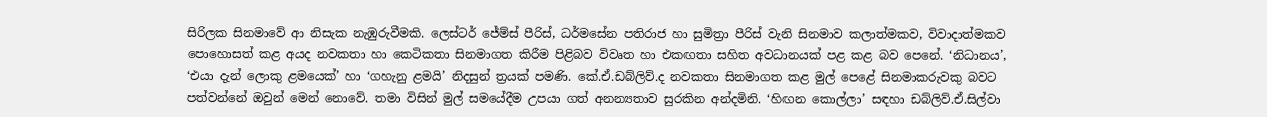සිරිලක සිනමාවේ ආ නිසැක නැඹුරුවීමකි. ලෙස්ටර් ජේම්ස් පීරිස්, ධර්මසේන පතිරාජ හා සුමිත්‍රා පීරිස් වැනි සිනමාව කලාත්මකව, විවාදාත්මකව පොහොසත් කළ අයද නවකතා හා කෙටිකතා සිනමාගත කිරීම පිළිබව විවෘත හා එකඟතා සහිත අවධානයක් පළ කළ බව පෙනේ. ‘නිධානය’, ‘එයා දැන් ලොකු ළමයෙක්’ හා ‘ගහැනු ළමයි’ නිදසුන් ත්‍රයක් පමණි. කේ.ඒ.ඩබ්ලිව්.ද නවකතා සිනමාගත කළ මුල් පෙළේ සිනමාකරුවකු බවට පත්වන්නේ ඔවුන් මෙන් නොවේ. තමා විසින් මුල් සමයේදීම උපයා ගත් අනන්‍යතාව සුරකින අන්දමිනි. ‘හිඟන කොල්ලා’ සඳහා ඩබ්ලිව්.ඒ.සිල්වා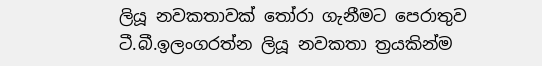ලියූ නවකතාවක් තෝරා ගැනීමට පෙරාතුව ටී.බී.ඉලංගරත්න ලියූ නවකතා ත්‍රයකින්ම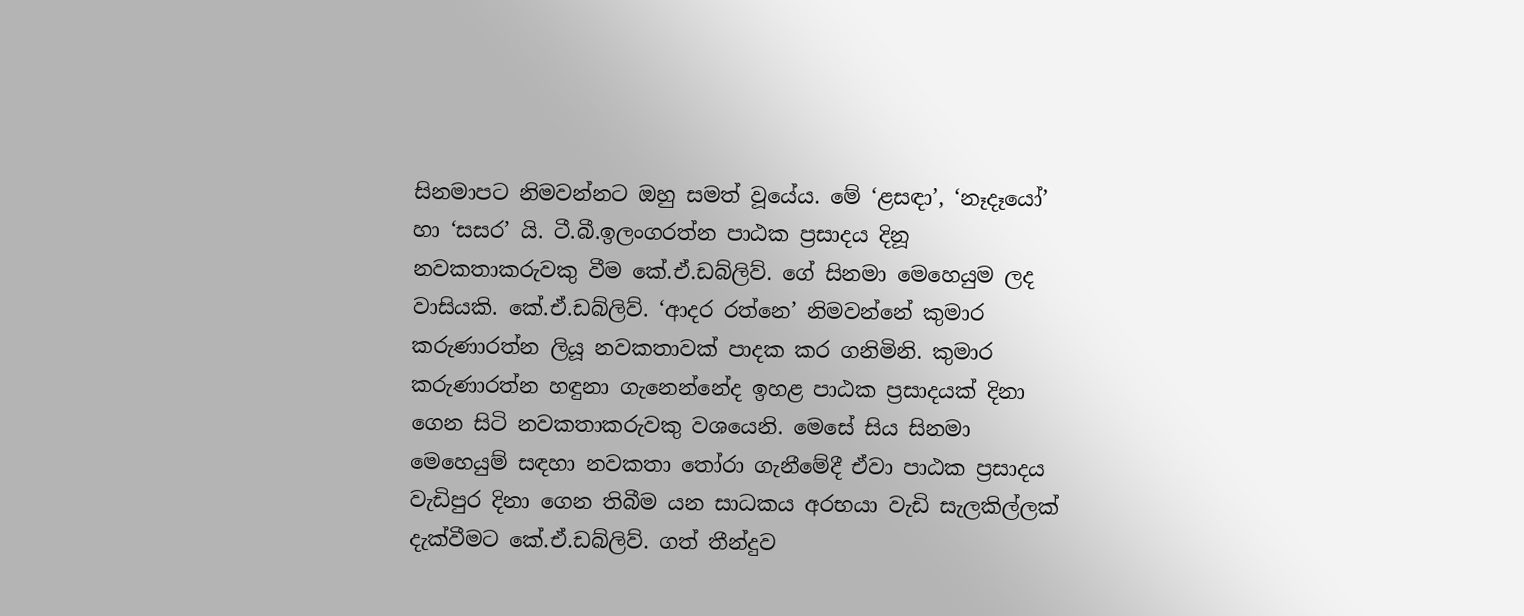සිනමාපට නිමවන්නට ඔහු සමත් වූයේය. මේ ‘ළසඳා’, ‘නෑදෑයෝ’ හා ‘සසර’ යි. ටී.බී.ඉලංගරත්න පාඨක ප්‍රසාදය දිනූ නවකතාකරුවකු වීම කේ.ඒ.ඩබ්ලිව්. ගේ සිනමා මෙහෙයුම ලද වාසියකි. කේ.ඒ.ඩබ්ලිව්. ‘ආදර රත්නෙ’ නිමවන්නේ කුමාර කරුණාරත්න ලියූ නවකතාවක් පාදක කර ගනිමිනි. කුමාර කරුණාරත්න හඳුනා ගැනෙන්නේද ඉහළ පාඨක ප්‍රසාදයක් දිනා ගෙන සිටි නවකතාකරුවකු වශයෙනි. මෙසේ සිය සිනමා මෙහෙයුම් සඳහා නවකතා තෝරා ගැනීමේදී ඒවා පාඨක ප්‍රසාදය වැඩිපුර දිනා ගෙන තිබීම යන සාධකය අරභයා වැඩි සැලකිල්ලක් දැක්වීමට කේ.ඒ.ඩබ්ලිව්. ගත් තීන්දුව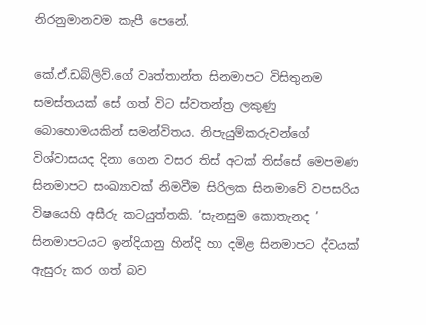නිරනුමානවම කැපී පෙනේ.

කේ.ඒ.ඩබ්ලිව්.ගේ වෘත්තාන්ත සිනමාපට විසිතුනම සමස්තයක් සේ ගත් විට ස්වතන්ත්‍ර ලකුණු බොහොමයකින් සමන්විතය. නිපැයුම්කරුවන්ගේ විශ්වාසයද දිනා ගෙන වසර තිස් අටක් තිස්සේ මෙපමණ සිනමාපට සංඛ්‍යාවක් නිමවීම සිරිලක සිනමාවේ වපසරිය විෂයෙහි අසීරු කටයුත්තකි. ‘සැනසුම කොතැනද ’ සිනමාපටයට ඉන්දියානු හින්දි හා දමිළ සිනමාපට ද්වයක් ඇසුරු කර ගත් බව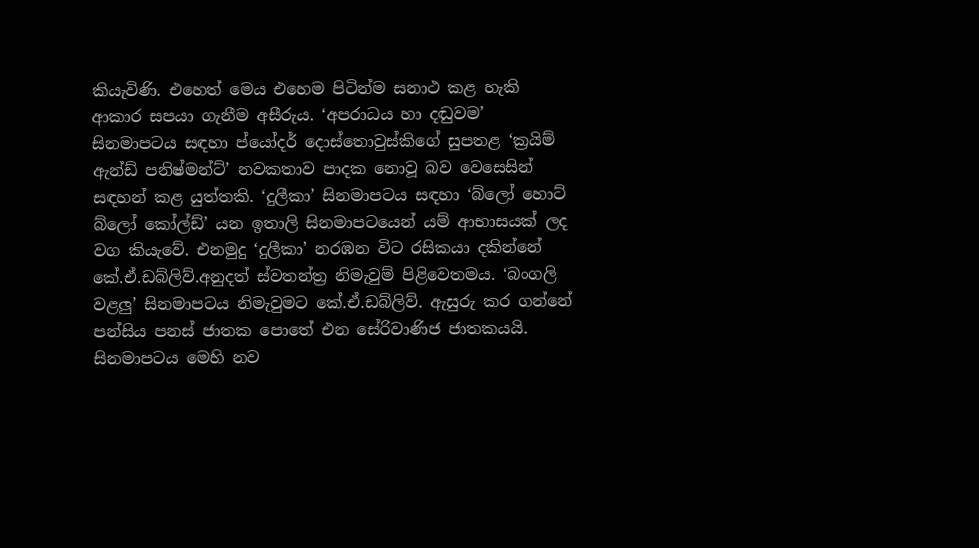කියැවිණි. එහෙත් මෙය එහෙම පිටින්ම සනාථ කළ හැකි ආකාර සපයා ගැනීම අසීරුය. ‘අපරාධය හා දඬුවම’ සිනමාපටය සඳහා ප්යෝදර් දොස්තොවුස්කිගේ සුපතළ ‘ක්‍රයිම් ඇන්ඩ් පනිෂ්මන්ට්’ නවකතාව පාදක නොවූ බව වෙසෙසින් සඳහන් කළ යුත්තකි. ‘දුලීකා’ සිනමාපටය සඳහා ‘බ්ලෝ හොට් බ්ලෝ කෝල්ඩ්’ යන ඉතාලි සිනමාපටයෙන් යම් ආභාසයක් ලද වග කියැවේ. එනමුදු ‘දුලීකා’ නරඹන විට රසිකයා දකින්නේ කේ.ඒ.ඩබ්ලිව්.අනුදත් ස්වතන්ත්‍ර නිමැවුම් පිළිවෙතමය. ‘බංගලි වළලු’ සිනමාපටය නිමැවුමට කේ.ඒ.ඩබ්ලිව්. ඇසුරු කර ගන්නේ පන්සිය පනස් ජාතක පොතේ එන සේරිවාණිජ ජාතකයයි. සිනමාපටය මෙහි නව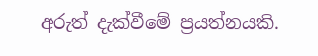අරුත් දැක්වීමේ ප්‍රයත්නයකි.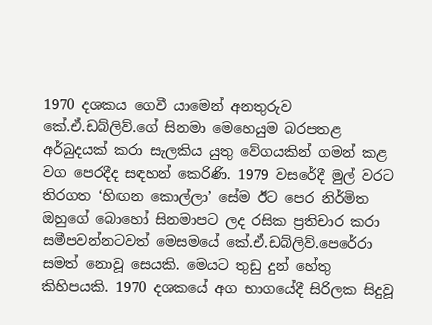1970 දශකය ගෙවී යාමෙන් අනතුරුව කේ.ඒ.ඩබ්ලිව්.ගේ සිනමා මෙහෙයුම බරපතළ අර්බුදයක් කරා සැලකිය යුතු වේගයකින් ගමන් කළ වග පෙරදීද සඳහන් කෙරිණි. 1979 වසරේදී මුල් වරට තිරගත ‘හිඟන කොල්ලා’ සේම ඊට පෙර නිර්මිත ඔහුගේ බොහෝ සිනමාපට ලද රසික ප්‍රතිචාර කරා සමීපවන්නටවත් මෙසමයේ කේ.ඒ.ඩබ්ලිව්.පෙරේරා සමත් නොවූ සෙයකි. මෙයට තුඩු දුන් හේතු කිහිපයකි. 1970 දශකයේ අග භාගයේදී සිරිලක සිදුවූ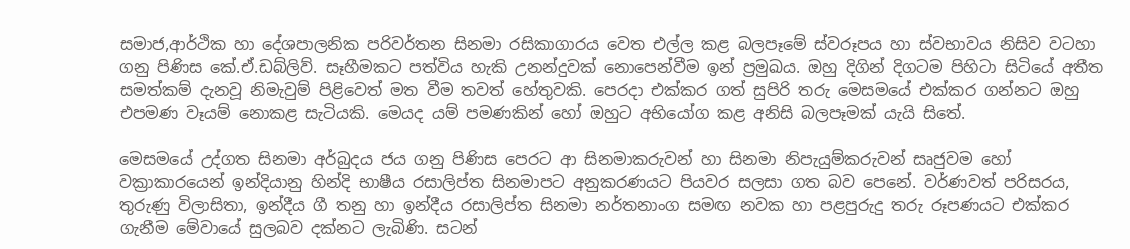සමාජ,ආර්ථික හා දේශපාලනික පරිවර්තන සිනමා රසිකාගාරය වෙත එල්ල කළ බලපෑමේ ස්වරූපය හා ස්වභාවය නිසිව වටහා ගනු පිණිස කේ.ඒ.ඩබ්ලිව්. සෑහීමකට පත්විය හැකි උනන්දුවක් නොපෙන්වීම ඉන් ප්‍රමුඛය. ඔහු දිගින් දිගටම පිහිටා සිටියේ අතීත සමත්කම් දැනවූ නිමැවුම් පිළිවෙත් මත වීම තවත් හේතුවකි. පෙරදා එක්කර ගත් සුපිරි තරු මෙසමයේ එක්කර ගන්නට ඔහු එපමණ වෑයම් නොකළ සැටියකි. මෙයද යම් පමණකින් හෝ ඔහුට අභියෝග කළ අනිසි බලපෑමක් යැයි සිතේ.

මෙසමයේ උද්ගත සිනමා අර්බුදය ජය ගනු පිණිස පෙරට ආ සිනමාකරුවන් හා සිනමා නිපැයුම්කරුවන් සෘජුවම හෝ වක්‍රාකාරයෙන් ඉන්දියානු හින්දි භාෂීය රසාලිප්ත සිනමාපට අනුකරණයට පියවර සලසා ගත බව පෙනේ. වර්ණවත් පරිසරය, තුරුණු විලාසිතා, ඉන්දීය ගී තනු හා ඉන්දීය රසාලිප්ත සිනමා නර්තනාංග සමඟ නවක හා පළපුරුදු තරු රූපණයට එක්කර ගැනීම මේවායේ සුලබව දක්නට ලැබිණි. සටන්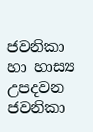ජවනිකා හා හාස්‍ය උපදවන ජවනිකා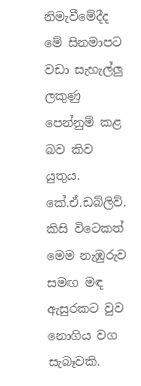නිමැවීමේදීද මේ සිනමාපට වඩා සැහැල්ලු ලකුණු පෙන්නුම් කළ බව කිව යුතුය. කේ.ඒ.ඩබ්ලිව්. කිසි විටෙකත් මෙම නැඹුරුව සමඟ මඳ ඇසුරකට වුව නොගිය වග සැබෑවකි.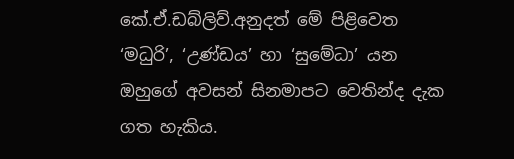කේ.ඒ.ඩබ්ලිව්.අනුදත් මේ පිළිවෙත ‘මධුරි’, ‘උණ්ඩය’ හා ‘සුමේධා’ යන ඔහුගේ අවසන් සිනමාපට වෙතින්ද දැක ගත හැකිය.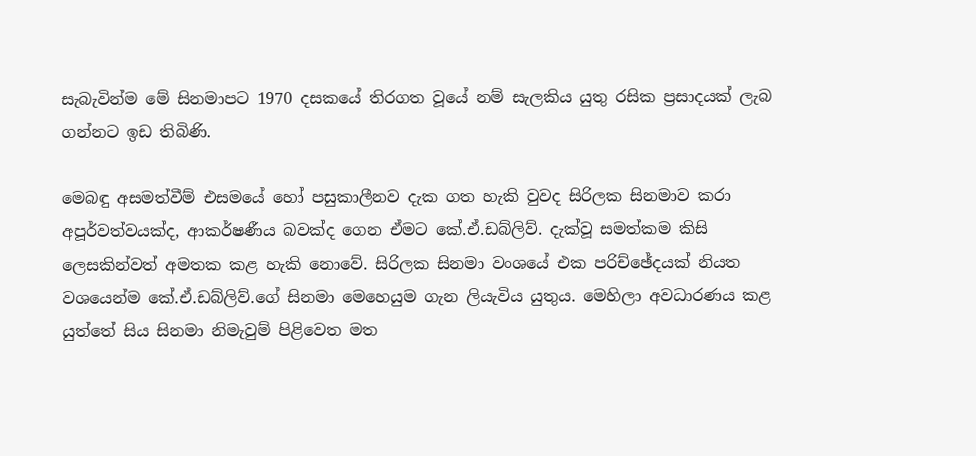සැබැවින්ම මේ සිනමාපට 1970 දසකයේ තිරගත වූයේ නම් සැලකිය යුතු රසික ප්‍රසාදයක් ලැබ ගන්නට ඉඩ තිබිණි.

මෙබඳු අසමත්වීම් එසමයේ හෝ පසුකාලීනව දැක ගත හැකි වුවද සිරිලක සිනමාව කරා අපූර්වත්වයක්ද, ආකර්ෂණීය බවක්ද ගෙන ඒමට කේ.ඒ.ඩබ්ලිව්. දැක්වූ සමත්කම කිසි ලෙසකින්වත් අමතක කළ හැකි නොවේ. සිරිලක සිනමා වංශයේ එක පරිච්ඡේදයක් නියත වශයෙන්ම කේ.ඒ.ඩබ්ලිව්.ගේ සිනමා මෙහෙයුම ගැන ලියැවිය යුතුය. මෙහිලා අවධාරණය කළ යුත්තේ සිය සිනමා නිමැවුම් පිළිවෙත මත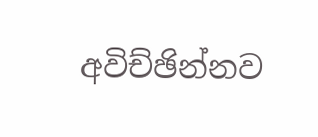අවිච්ඡින්නව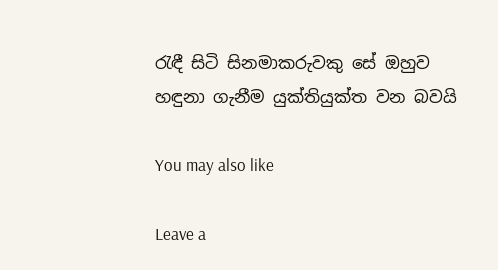රැඳී සිටි සිනමාකරුවකු සේ ඔහුව හඳුනා ගැනීම යුක්තියුක්ත වන බවයි

You may also like

Leave a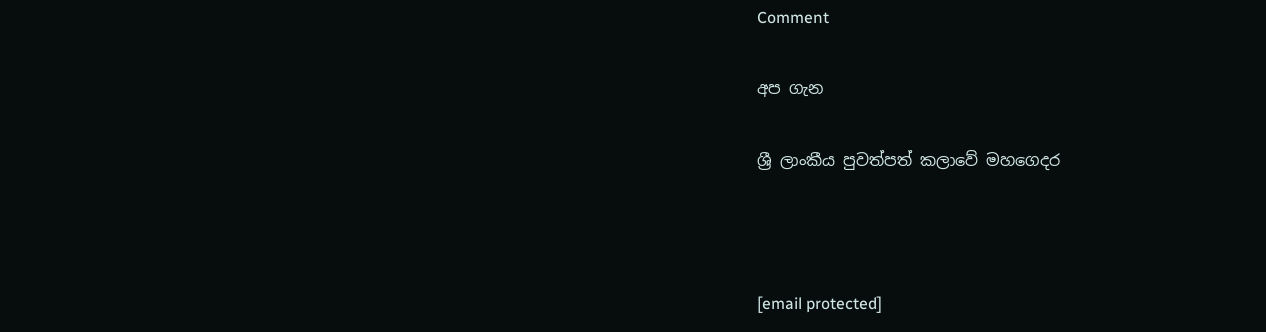Comment

අප ගැන

ශ්‍රී ලාංකීය පුවත්පත් කලාවේ මහගෙදර



[email protected]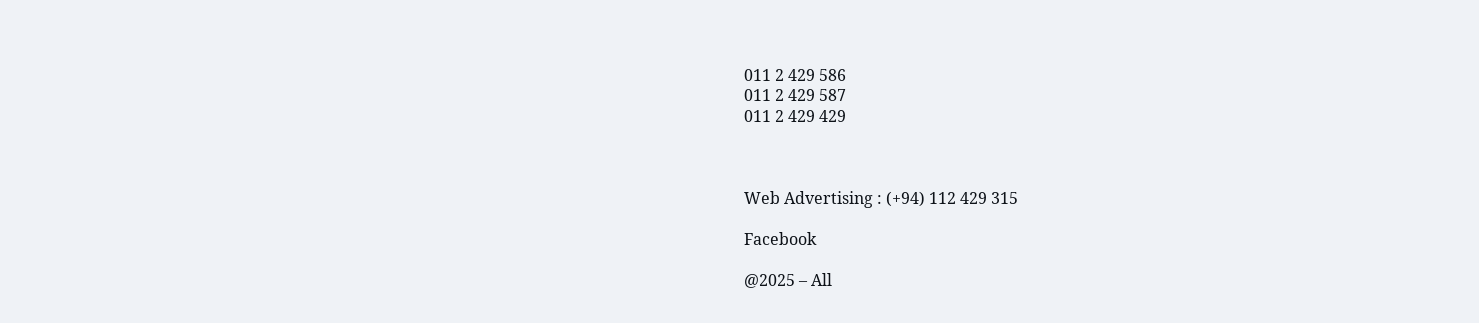011 2 429 586
011 2 429 587
011 2 429 429



Web Advertising : (+94) 112 429 315

Facebook

@2025 – All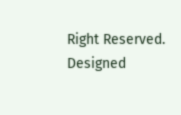Right Reserved. Designed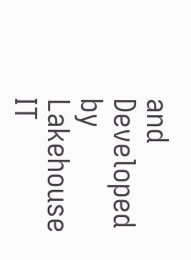and Developed by Lakehouse IT